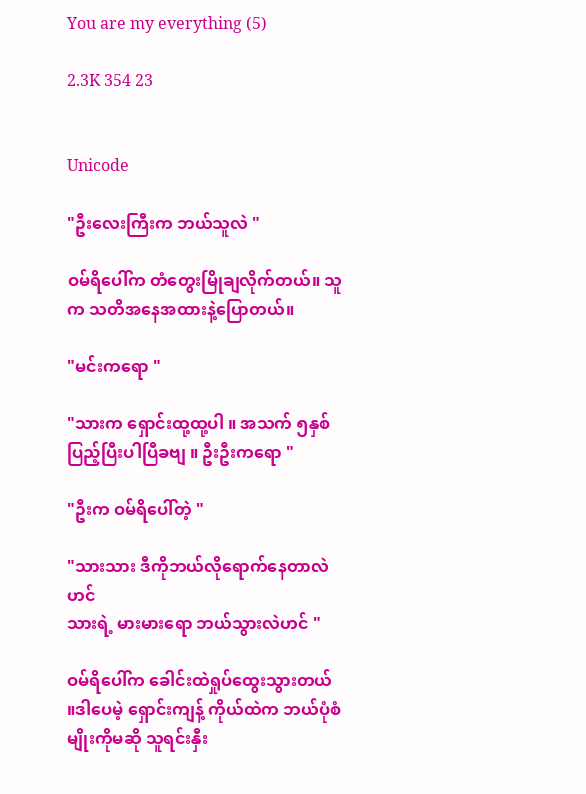You are my everything (5)

2.3K 354 23


Unicode

"ဦးလေးကြီးက ဘယ်သူလဲ "

ဝမ်ရိပေါ်က တံတွေးမြိုချလိုက်တယ်။ သူက သတိအနေအထားနဲ့ပြောတယ်။

"မင်းကရော "

"သားက ရှောင်းထု့ထု့ပါ ။ အသက် ၅နှစ်ပြည့်ပြီးပါပြီခဗျ ။ ဦးဦးကရော "

"ဦးက ဝမ်ရိပေါ်တဲ့ "

"သားသား ဒီကိုဘယ်လိုရောက်နေတာလဲဟင်
သားရဲ့ မားမားရော ဘယ်သွားလဲဟင် "

ဝမ်ရိပေါ်က ခေါင်းထဲရှုပ်ထွေးသွားတယ် ။ဒါပေမဲ့ ရှောင်းကျန့် ကိုယ်ထဲက ဘယ်ပုံစံမျိုးကိုမဆို သူရင်းနှီး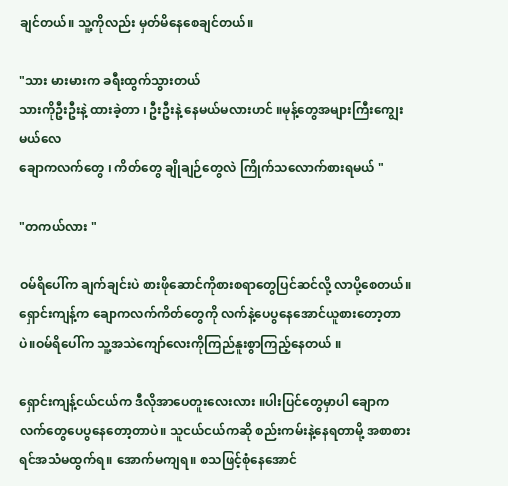ချင်တယ်။ သူ့ကိုလည်း မှတ်မိနေစေချင်တယ်။

"သား မားမားက ခရီးထွက်သွားတယ်
သားကိုဦးဦးနဲ့ ထားခဲ့တာ ၊ ဦးဦးနဲ့ နေမယ်မလားဟင် ။မုန့်တွေအများကြီးကျွေးမယ်လေ
ချောကလက်တွေ ၊ ကိတ်တွေ ချိုချဉ်တွေလဲ ‌ကြိုက်သလောက်စားရမယ် "

"တကယ်လား "

ဝမ်ရိပေါ်က ချက်ချင်းပဲ စားဖိုဆောင်ကိုစားစရာတွေပြင်ဆင်လို့ လာပို့စေတယ်။ ရှောင်းကျန့်က ချောကလက်ကိတ်တွေကို လက်နဲ့ပေပွနေအောင်ယူစားတော့တာပဲ။ဝမ်ရိပေါ်က သူ့အသဲကျော်လေးကိုကြည်နူးစွာကြည့်နေတယ် ။

ရှောင်းကျန့်ငယ်ငယ်က ဒီလိုအာပေတူးလေးလား ။ပါးပြင်တွေမှာပါ ချောကလက်တွေပေပွနေတော့တာပဲ။ သူငယ်ငယ်ကဆို စည်းကမ်းနဲ့နေရတာမို့ အစာစားရင်အသံမထွက်ရ။ အောက်မကျရ။ စသဖြင့်စုံနေအောင်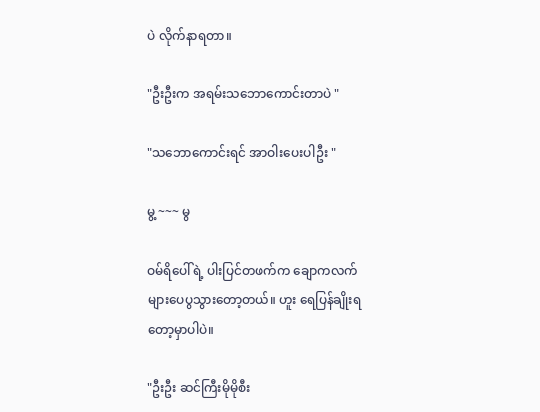ပဲ လိုက်နာရတာ။

"ဦးဦးက အရမ်းသဘောကောင်းတာပဲ "

"သဘောကောင်းရင် အာဝါးပေးပါဦး "

မွ့ ~~~ မွ

ဝမ်ရိပေါ်ရဲ့ ပါးပြင်တဖက်က ချောကလက်များပေပွသွားတော့တယ်။ ဟူး ရေပြန်ချိုးရတော့မှာပါပဲ။

"ဦးဦး ဆင်ကြီးမိုမိုစီး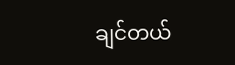ချင်တယ်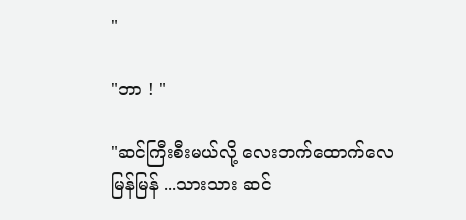"

"ဘာ ! "

"ဆင်ကြီးစီးမယ်လို့ လေးဘက်ထောက်လေ
မြန်မြန် ...သားသား ဆင်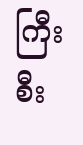ကြီးစီး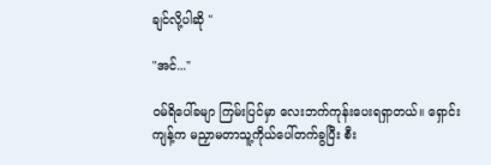ချင်လို့ပါဆို "

"အင်..."

ဝမ်ရိပေါ်ခမျာ ကြမ်းပြင်မှာ လေးဘက်ကုန်းပေးရရှာတယ်။ ရှောင်းကျန့်က မညှာမတာသူ့ကိုယ်ပေါ်တက်ခွပြီး စီး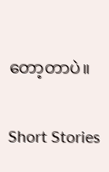တော့တာပဲ။

Short Stories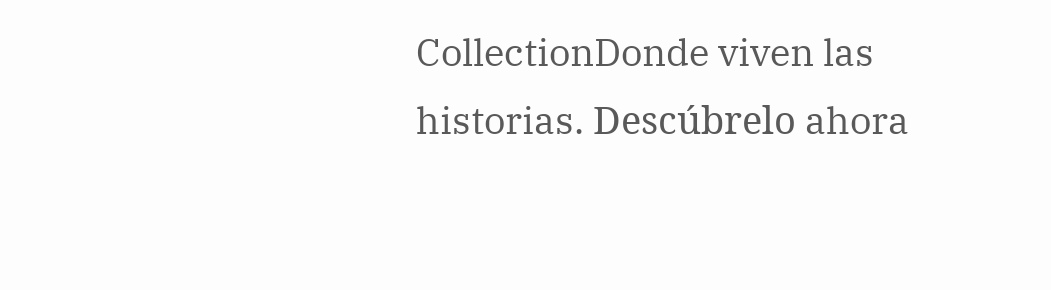CollectionDonde viven las historias. Descúbrelo ahora